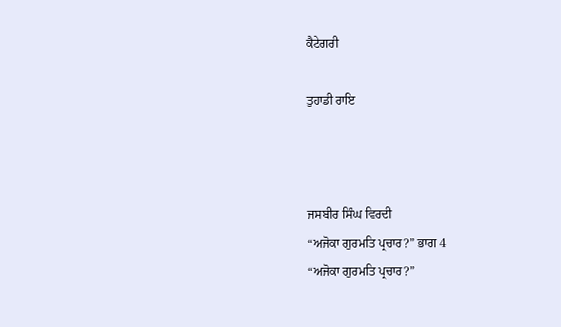ਕੈਟੇਗਰੀ

ਤੁਹਾਡੀ ਰਾਇ



ਜਸਬੀਰ ਸਿੰਘ ਵਿਰਦੀ
“ਅਜੋਕਾ ਗੁਰਮਤਿ ਪ੍ਰਚਾਰ?” ਭਾਗ 4
“ਅਜੋਕਾ ਗੁਰਮਤਿ ਪ੍ਰਚਾਰ?”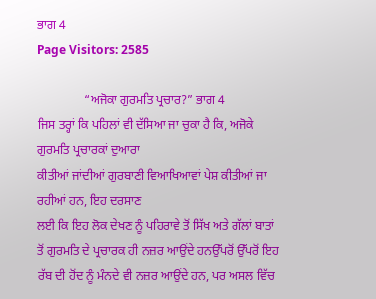ਭਾਗ 4
Page Visitors: 2585

               “ਅਜੋਕਾ ਗੁਰਮਤਿ ਪ੍ਰਚਾਰ?” ਭਾਗ 4
ਜਿਸ ਤਰ੍ਹਾਂ ਕਿ ਪਹਿਲਾਂ ਵੀ ਦੱਸਿਆ ਜਾ ਚੁਕਾ ਹੈ ਕਿ, ਅਜੋਕੇ ਗੁਰਮਤਿ ਪ੍ਰਚਾਰਕਾਂ ਦੁਆਰਾ
ਕੀਤੀਆਂ ਜਾਂਦੀਆਂ ਗੁਰਬਾਣੀ ਵਿਆਖਿਆਵਾਂ ਪੇਸ਼ ਕੀਤੀਆਂ ਜਾ ਰਹੀਆਂ ਹਨ, ਇਹ ਦਰਸਾਣ
ਲਈ ਕਿ ਇਹ ਲੋਕ ਦੇਖਣ ਨੂੰ ਪਹਿਰਾਵੇ ਤੋਂ ਸਿੱਖ ਅਤੇ ਗੱਲਾਂ ਬਾਤਾਂ ਤੋਂ ਗੁਰਮਤਿ ਦੇ ਪ੍ਰਚਾਰਕ ਹੀ ਨਜ਼ਰ ਆਉਂਦੇ ਹਨਉੱਪਰੋਂ ਉੱਪਰੋਂ ਇਹ ਰੱਬ ਦੀ ਹੋਂਦ ਨੂੰ ਮੰਨਦੇ ਵੀ ਨਜ਼ਰ ਆਉਂਦੇ ਹਨ, ਪਰ ਅਸਲ ਵਿੱਚ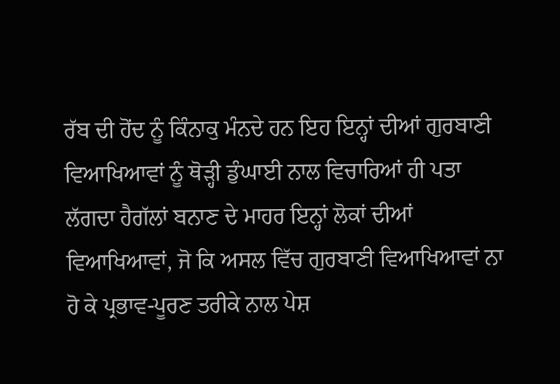ਰੱਬ ਦੀ ਹੋਂਦ ਨੂੰ ਕਿੰਨਾਕੁ ਮੰਨਦੇ ਹਨ ਇਹ ਇਨ੍ਹਾਂ ਦੀਆਂ ਗੁਰਬਾਣੀ ਵਿਆਖਿਆਵਾਂ ਨੂੰ ਥੋੜ੍ਹੀ ਡੁੰਘਾਈ ਨਾਲ ਵਿਚਾਰਿਆਂ ਹੀ ਪਤਾ ਲੱਗਦਾ ਹੈਗੱਲਾਂ ਬਨਾਣ ਦੇ ਮਾਹਰ ਇਨ੍ਹਾਂ ਲੋਕਾਂ ਦੀਆਂ ਵਿਆਖਿਆਵਾਂ, ਜੋ ਕਿ ਅਸਲ ਵਿੱਚ ਗੁਰਬਾਣੀ ਵਿਆਖਿਆਵਾਂ ਨਾ ਹੋ ਕੇ ਪ੍ਰਭਾਵ-ਪੂਰਣ ਤਰੀਕੇ ਨਾਲ ਪੇਸ਼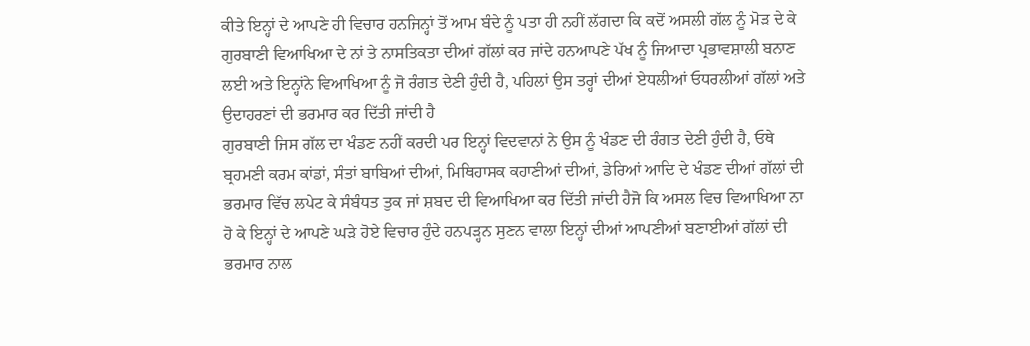ਕੀਤੇ ਇਨ੍ਹਾਂ ਦੇ ਆਪਣੇ ਹੀ ਵਿਚਾਰ ਹਨਜਿਨ੍ਹਾਂ ਤੋਂ ਆਮ ਬੰਦੇ ਨੂੰ ਪਤਾ ਹੀ ਨਹੀਂ ਲੱਗਦਾ ਕਿ ਕਦੋਂ ਅਸਲੀ ਗੱਲ ਨੂੰ ਮੋੜ ਦੇ ਕੇ ਗੁਰਬਾਣੀ ਵਿਆਖਿਆ ਦੇ ਨਾਂ ਤੇ ਨਾਸਤਿਕਤਾ ਦੀਆਂ ਗੱਲਾਂ ਕਰ ਜਾਂਦੇ ਹਨਆਪਣੇ ਪੱਖ ਨੂੰ ਜਿਆਦਾ ਪ੍ਰਭਾਵਸ਼ਾਲੀ ਬਨਾਣ ਲਈ ਅਤੇ ਇਨ੍ਹਾਂਨੇ ਵਿਆਖਿਆ ਨੂੰ ਜੋ ਰੰਗਤ ਦੇਣੀ ਹੁੰਦੀ ਹੈ, ਪਹਿਲਾਂ ਉਸ ਤਰ੍ਹਾਂ ਦੀਆਂ ਏਧਲੀਆਂ ਓਧਰਲੀਆਂ ਗੱਲਾਂ ਅਤੇ ਉਦਾਹਰਣਾਂ ਦੀ ਭਰਮਾਰ ਕਰ ਦਿੱਤੀ ਜਾਂਦੀ ਹੈ
ਗੁਰਬਾਣੀ ਜਿਸ ਗੱਲ ਦਾ ਖੰਡਣ ਨਹੀਂ ਕਰਦੀ ਪਰ ਇਨ੍ਹਾਂ ਵਿਦਵਾਨਾਂ ਨੇ ਉਸ ਨੂੰ ਖੰਡਣ ਦੀ ਰੰਗਤ ਦੇਣੀ ਹੁੰਦੀ ਹੈ, ਓਥੇ ਬ੍ਰਹਮਣੀ ਕਰਮ ਕਾਂਡਾਂ, ਸੰਤਾਂ ਬਾਬਿਆਂ ਦੀਆਂ, ਮਿਥਿਹਾਸਕ ਕਹਾਣੀਆਂ ਦੀਆਂ, ਡੇਰਿਆਂ ਆਦਿ ਦੇ ਖੰਡਣ ਦੀਆਂ ਗੱਲਾਂ ਦੀ ਭਰਮਾਰ ਵਿੱਚ ਲਪੇਟ ਕੇ ਸੰਬੰਧਤ ਤੁਕ ਜਾਂ ਸ਼ਬਦ ਦੀ ਵਿਆਖਿਆ ਕਰ ਦਿੱਤੀ ਜਾਂਦੀ ਹੈਜੋ ਕਿ ਅਸਲ ਵਿਚ ਵਿਆਖਿਆ ਨਾ ਹੋ ਕੇ ਇਨ੍ਹਾਂ ਦੇ ਆਪਣੇ ਘੜੇ ਹੋਏ ਵਿਚਾਰ ਹੁੰਦੇ ਹਨਪੜ੍ਹਨ ਸੁਣਨ ਵਾਲਾ ਇਨ੍ਹਾਂ ਦੀਆਂ ਆਪਣੀਆਂ ਬਣਾਈਆਂ ਗੱਲਾਂ ਦੀ ਭਰਮਾਰ ਨਾਲ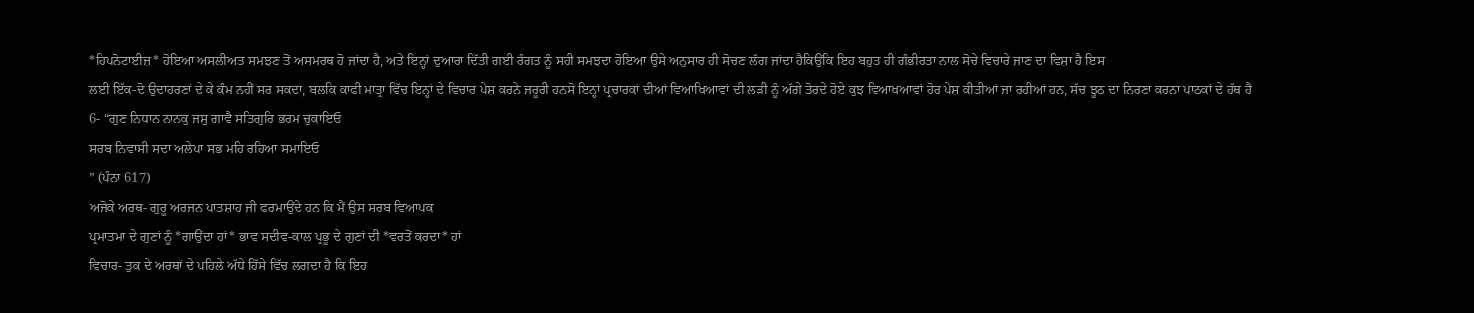*ਹਿਪਨੋਟਾਈਜ਼* ਹੋਇਆ ਅਸਲੀਅਤ ਸਮਝਣ ਤੋਂ ਅਸਮਰਥ ਹੋ ਜਾਂਦਾ ਹੈ, ਅਤੇ ਇਨ੍ਹਾਂ ਦੁਆਰਾ ਦਿੱਤੀ ਗਈ ਰੰਗਤ ਨੂੰ ਸਹੀ ਸਮਝਦਾ ਹੋਇਆ ਉਸੇ ਅਨੁਸਾਰ ਹੀ ਸੋਚਣ ਲੱਗ ਜਾਂਦਾ ਹੈਕਿਉਂਕਿ ਇਹ ਬਹੁਤ ਹੀ ਗੰਭੀਰਤਾ ਨਾਲ ਸੋਚੇ ਵਿਚਾਰੇ ਜਾਣ ਦਾ ਵਿਸ਼ਾ ਹੈ ਇਸ
ਲਈ ਇੱਕ-ਦੋ ਉਦਾਹਰਣਾਂ ਦੇ ਕੇ ਕੰਮ ਨਹੀਂ ਸਰ ਸਕਦਾ, ਬਲਕਿ ਕਾਫੀ ਮਾਤ੍ਰਾ ਵਿੱਚ ਇਨ੍ਹਾਂ ਦੇ ਵਿਚਾਰ ਪੇਸ਼ ਕਰਨੇ ਜਰੂਰੀ ਹਨਸੋ ਇਨ੍ਹਾਂ ਪ੍ਰਚਾਰਕਾਂ ਦੀਆਂ ਵਿਆਖਿਆਵਾਂ ਦੀ ਲੜੀ ਨੂੰ ਅੱਗੇ ਤੋਰਦੇ ਹੋਏ ਕੁਝ ਵਿਆਖਆਵਾਂ ਹੋਰ ਪੇਸ਼ ਕੀਤੀਆਂ ਜਾ ਰਹੀਆਂ ਹਨ, ਸੱਚ ਝੂਠ ਦਾ ਨਿਰਣਾ ਕਰਨਾ ਪਾਠਕਾਂ ਦੇ ਹੱਥ ਹੈ
6- “ਗੁਣ ਨਿਧਾਨ ਨਾਨਕੁ ਜਸੁ ਗਾਵੈ ਸਤਿਗੁਰਿ ਭਰਮ ਚੁਕਾਇਓ
ਸਰਬ ਨਿਵਾਸੀ ਸਦਾ ਅਲੇਪਾ ਸਭ ਮਹਿ ਰਹਿਆ ਸਮਾਇਓ
” (ਪੰਨਾ 617)
ਅਜੋਕੇ ਅਰਥ- ਗੁਰੂ ਅਰਜਨ ਪਾਤਸ਼ਾਹ ਜੀ ਫਰਮਾਉਂਦੇ ਹਨ ਕਿ ਮੈਂ ਉਸ ਸਰਬ ਵਿਆਪਕ
ਪ੍ਰਮਾਤਮਾ ਦੇ ਗੁਣਾਂ ਨੂੰ *ਗਾਉਂਦਾ ਹਾਂ* ਭਾਵ ਸਦੀਵ-ਕਾਲ ਪ੍ਰਭੂ ਦੇ ਗੁਣਾਂ ਦੀ *ਵਰਤੋਂ ਕਰਦਾ* ਹਾਂ
ਵਿਚਾਰ- ਤੁਕ ਦੇ ਅਰਥਾਂ ਦੇ ਪਹਿਲੇ ਅੱਧੇ ਹਿੱਸੇ ਵਿੱਚ ਲਗਦਾ ਹੈ ਕਿ ਇਹ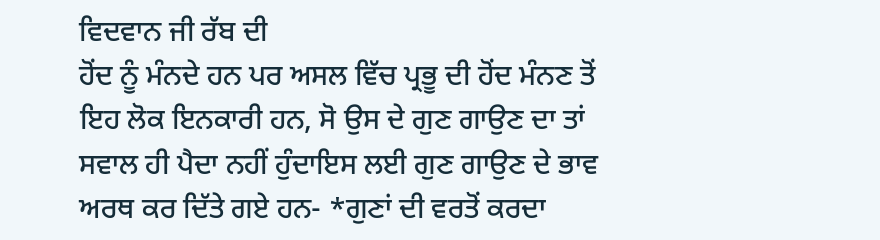ਵਿਦਵਾਨ ਜੀ ਰੱਬ ਦੀ
ਹੋਂਦ ਨੂੰ ਮੰਨਦੇ ਹਨ ਪਰ ਅਸਲ ਵਿੱਚ ਪ੍ਰਭੂ ਦੀ ਹੋਂਦ ਮੰਨਣ ਤੋਂ ਇਹ ਲੋਕ ਇਨਕਾਰੀ ਹਨ, ਸੋ ਉਸ ਦੇ ਗੁਣ ਗਾਉਣ ਦਾ ਤਾਂ ਸਵਾਲ ਹੀ ਪੈਦਾ ਨਹੀਂ ਹੁੰਦਾਇਸ ਲਈ ਗੁਣ ਗਾਉਣ ਦੇ ਭਾਵ ਅਰਥ ਕਰ ਦਿੱਤੇ ਗਏ ਹਨ- *ਗੁਣਾਂ ਦੀ ਵਰਤੋਂ ਕਰਦਾ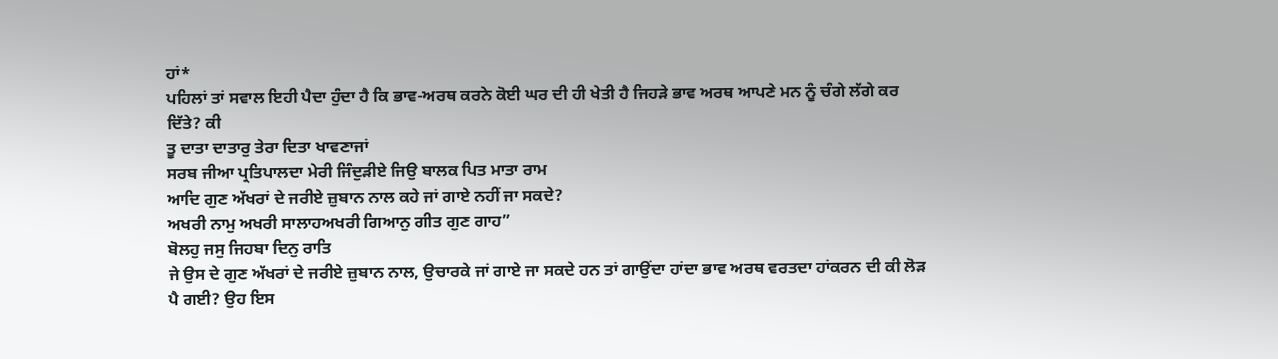ਹਾਂ*
ਪਹਿਲਾਂ ਤਾਂ ਸਵਾਲ ਇਹੀ ਪੈਦਾ ਹੁੰਦਾ ਹੈ ਕਿ ਭਾਵ-ਅਰਥ ਕਰਨੇ ਕੋਈ ਘਰ ਦੀ ਹੀ ਖੇਤੀ ਹੈ ਜਿਹੜੇ ਭਾਵ ਅਰਥ ਆਪਣੇ ਮਨ ਨੂੰ ਚੰਗੇ ਲੱਗੇ ਕਰ ਦਿੱਤੇ? ਕੀ
ਤੂ ਦਾਤਾ ਦਾਤਾਰੁ ਤੇਰਾ ਦਿਤਾ ਖਾਵਣਾਜਾਂ
ਸਰਬ ਜੀਆ ਪ੍ਰਤਿਪਾਲਦਾ ਮੇਰੀ ਜਿੰਦੁੜੀਏ ਜਿਉ ਬਾਲਕ ਪਿਤ ਮਾਤਾ ਰਾਮ
ਆਦਿ ਗੁਣ ਅੱਖਰਾਂ ਦੇ ਜਰੀਏ ਜ਼ੁਬਾਨ ਨਾਲ ਕਹੇ ਜਾਂ ਗਾਏ ਨਹੀਂ ਜਾ ਸਕਦੇ?
ਅਖਰੀ ਨਾਮੁ ਅਖਰੀ ਸਾਲਾਹਅਖਰੀ ਗਿਆਨੁ ਗੀਤ ਗੁਣ ਗਾਹ”
ਬੋਲਹੁ ਜਸੁ ਜਿਹਬਾ ਦਿਨੁ ਰਾਤਿ
ਜੇ ਉਸ ਦੇ ਗੁਣ ਅੱਖਰਾਂ ਦੇ ਜਰੀਏ ਜ਼ੁਬਾਨ ਨਾਲ, ਉਚਾਰਕੇ ਜਾਂ ਗਾਏ ਜਾ ਸਕਦੇ ਹਨ ਤਾਂ ਗਾਉਂਦਾ ਹਾਂਦਾ ਭਾਵ ਅਰਥ ਵਰਤਦਾ ਹਾਂਕਰਨ ਦੀ ਕੀ ਲੋੜ ਪੈ ਗਈ? ਉਹ ਇਸ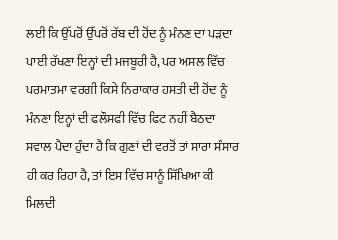ਲਈ ਕਿ ਉੱਪਰੋਂ ਉੱਪਰੋਂ ਰੱਬ ਦੀ ਹੋਂਦ ਨੂੰ ਮੰਨਣ ਦਾ ਪੜਦਾ ਪਾਈ ਰੱਖਣਾ ਇਨ੍ਹਾਂ ਦੀ ਮਜਬੂਰੀ ਹੈ, ਪਰ ਅਸਲ ਵਿੱਚ ਪਰਮਾਤਮਾ ਵਰਗੀ ਕਿਸੇ ਨਿਰਾਕਾਰ ਹਸਤੀ ਦੀ ਹੋਂਦ ਨੂੰ ਮੰਨਣਾ ਇਨ੍ਹਾਂ ਦੀ ਫਲੌਸਫੀ ਵਿੱਚ ਫਿਟ ਨਹੀਂ ਬੈਠਦਾ
ਸਵਾਲ ਪੈਦਾ ਹੁੰਦਾ ਹੈ ਕਿ ਗੁਣਾਂ ਦੀ ਵਰਤੋਂ ਤਾਂ ਸਾਰਾ ਸੰਸਾਰ ਹੀ ਕਰ ਰਿਹਾ ਹੈ, ਤਾਂ ਇਸ ਵਿੱਚ ਸਾਨੂੰ ਸਿੱਖਿਆ ਕੀ ਮਿਲਦੀ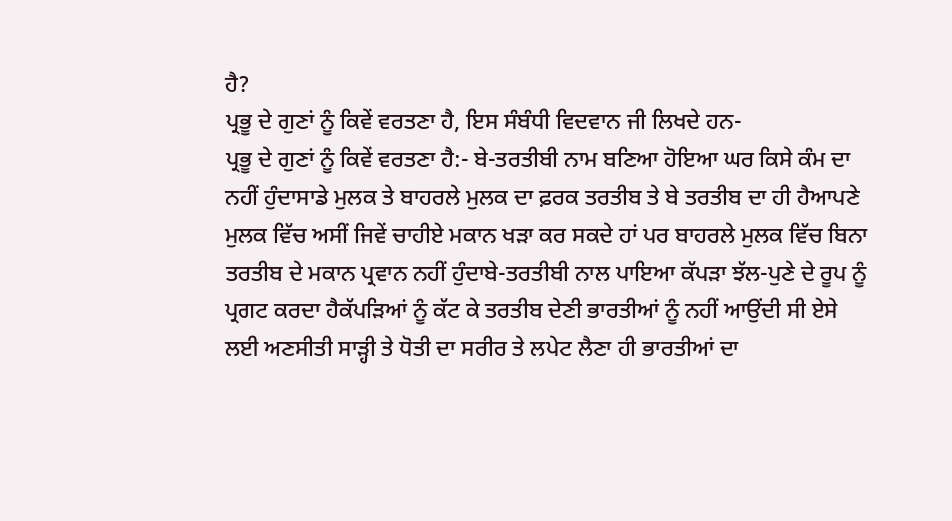ਹੈ?
ਪ੍ਰਭੂ ਦੇ ਗੁਣਾਂ ਨੂੰ ਕਿਵੇਂ ਵਰਤਣਾ ਹੈ, ਇਸ ਸੰਬੰਧੀ ਵਿਦਵਾਨ ਜੀ ਲਿਖਦੇ ਹਨ-
ਪ੍ਰਭੂ ਦੇ ਗੁਣਾਂ ਨੂੰ ਕਿਵੇਂ ਵਰਤਣਾ ਹੈ:- ਬੇ-ਤਰਤੀਬੀ ਨਾਮ ਬਣਿਆ ਹੋਇਆ ਘਰ ਕਿਸੇ ਕੰਮ ਦਾ ਨਹੀਂ ਹੁੰਦਾਸਾਡੇ ਮੁਲਕ ਤੇ ਬਾਹਰਲੇ ਮੁਲਕ ਦਾ ਫ਼ਰਕ ਤਰਤੀਬ ਤੇ ਬੇ ਤਰਤੀਬ ਦਾ ਹੀ ਹੈਆਪਣੇ ਮੁਲਕ ਵਿੱਚ ਅਸੀਂ ਜਿਵੇਂ ਚਾਹੀਏ ਮਕਾਨ ਖੜਾ ਕਰ ਸਕਦੇ ਹਾਂ ਪਰ ਬਾਹਰਲੇ ਮੁਲਕ ਵਿੱਚ ਬਿਨਾ ਤਰਤੀਬ ਦੇ ਮਕਾਨ ਪ੍ਰਵਾਨ ਨਹੀਂ ਹੁੰਦਾਬੇ-ਤਰਤੀਬੀ ਨਾਲ ਪਾਇਆ ਕੱਪੜਾ ਝੱਲ-ਪੁਣੇ ਦੇ ਰੂਪ ਨੂੰ ਪ੍ਰਗਟ ਕਰਦਾ ਹੈਕੱਪੜਿਆਂ ਨੂੰ ਕੱਟ ਕੇ ਤਰਤੀਬ ਦੇਣੀ ਭਾਰਤੀਆਂ ਨੂੰ ਨਹੀਂ ਆਉਂਦੀ ਸੀ ਏਸੇ ਲਈ ਅਣਸੀਤੀ ਸਾੜ੍ਹੀ ਤੇ ਧੋਤੀ ਦਾ ਸਰੀਰ ਤੇ ਲਪੇਟ ਲੈਣਾ ਹੀ ਭਾਰਤੀਆਂ ਦਾ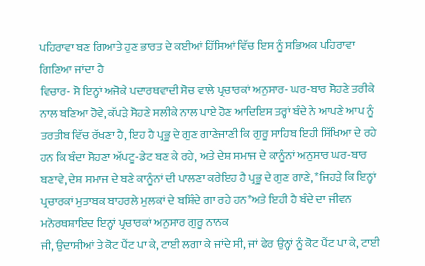ਪਹਿਰਾਵਾ ਬਣ ਗਿਆਤੇ ਹੁਣ ਭਾਰਤ ਦੇ ਕਈਆਂ ਹਿੱਸਿਆਂ ਵਿੱਚ ਇਸ ਨੂੰ ਸਭਿਅਕ ਪਹਿਰਾਵਾ ਗਿਣਿਆ ਜਾਂਦਾ ਹੈ
ਵਿਚਾਰ- ਸੋ ਇਨ੍ਹਾਂ ਅਜੋਕੇ ਪਦਾਰਥਵਾਦੀ ਸੋਚ ਵਾਲੇ ਪ੍ਰਚਾਰਕਾਂ ਅਨੁਸਾਰ- ਘਰ-ਬਾਰ ਸੋਹਣੇ ਤਰੀਕੇ ਨਾਲ ਬਣਿਆ ਹੋਵੇ, ਕੱਪੜੇ ਸੋਹਣੇ ਸਲੀਕੇ ਨਾਲ ਪਾਏ ਹੋਣ ਆਦਿਇਸ ਤਰ੍ਹਾਂ ਬੰਦੇ ਨੇ ਆਪਣੇ ਆਪ ਨੂੰ ਤਰਤੀਬ ਵਿੱਚ ਰੱਖਣਾ ਹੈ, ਇਹ ਹੈ ਪ੍ਰਭੂ ਦੇ ਗੁਣ ਗਾਣੇਜਾਣੀ ਕਿ ਗੁਰੂ ਸਾਹਿਬ ਇਹੀ ਸਿੱਖਿਆ ਦੇ ਰਹੇ ਹਨ ਕਿ ਬੰਦਾ ਸੋਹਣਾ ਅੱਪਟੂ-ਡੇਟ ਬਣ ਕੇ ਰਹੇ, ਅਤੇ ਦੇਸ਼ ਸਮਾਜ ਦੇ ਕਾਨੂੰਨਾਂ ਅਨੁਸਾਰ ਘਰ-ਬਾਰ ਬਣਾਵੇ, ਦੇਸ਼ ਸਮਾਜ ਦੇ ਬਣੇ ਕਾਨੂੰਨਾਂ ਦੀ ਪਾਲਣਾ ਕਰੇਇਹ ਹੈ ਪ੍ਰਭੂ ਦੇ ਗੁਣ ਗਾਣੇ, *ਜਿਹੜੇ ਕਿ ਇਨ੍ਹਾਂ ਪ੍ਰਚਾਰਕਾਂ ਮੁਤਾਬਕ ਬਾਹਰਲੇ ਮੁਲਕਾਂ ਦੇ ਬਸ਼ਿੰਦੇ ਗਾ ਰਹੇ ਹਨ*ਅਤੇ ਇਹੀ ਹੈ ਬੰਦੇ ਦਾ ਜੀਵਨ ਮਨੋਰਥਸ਼ਾਇਦ ਇਨ੍ਹਾਂ ਪ੍ਰਚਾਰਕਾਂ ਅਨੁਸਾਰ ਗੁਰੂ ਨਾਨਕ
ਜੀ, ਉਦਾਸੀਆਂ ਤੇ ਕੋਟ ਪੈਂਟ ਪਾ ਕੇ, ਟਾਈ ਲਗਾ ਕੇ ਜਾਂਦੇ ਸੀ, ਜਾਂ ਫੇਰ ਉਨ੍ਹਾਂ ਨੂੰ ਕੋਟ ਪੈਂਟ ਪਾ ਕੇ, ਟਾਈ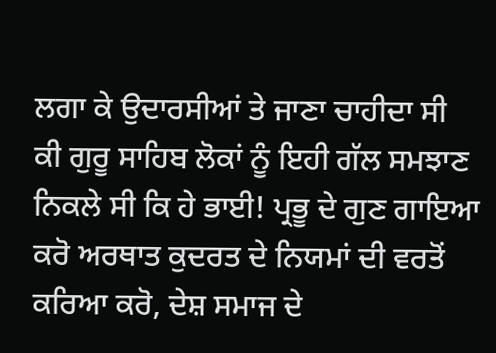ਲਗਾ ਕੇ ਉਦਾਰਸੀਆਂ ਤੇ ਜਾਣਾ ਚਾਹੀਦਾ ਸੀ
ਕੀ ਗੁਰੂ ਸਾਹਿਬ ਲੋਕਾਂ ਨੂੰ ਇਹੀ ਗੱਲ ਸਮਝਾਣ ਨਿਕਲੇ ਸੀ ਕਿ ਹੇ ਭਾਈ! ਪ੍ਰਭੂ ਦੇ ਗੁਣ ਗਾਇਆ ਕਰੋ ਅਰਥਾਤ ਕੁਦਰਤ ਦੇ ਨਿਯਮਾਂ ਦੀ ਵਰਤੋਂ ਕਰਿਆ ਕਰੋ, ਦੇਸ਼ ਸਮਾਜ ਦੇ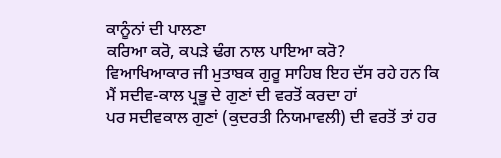ਕਾਨੂੰਨਾਂ ਦੀ ਪਾਲਣਾ
ਕਰਿਆ ਕਰੋ, ਕਪੜੇ ਢੰਗ ਨਾਲ ਪਾਇਆ ਕਰੋ?
ਵਿਆਖਿਆਕਾਰ ਜੀ ਮੁਤਾਬਕ ਗੁਰੂ ਸਾਹਿਬ ਇਹ ਦੱਸ ਰਹੇ ਹਨ ਕਿ ਮੈਂ ਸਦੀਵ-ਕਾਲ ਪ੍ਰਭੂ ਦੇ ਗੁਣਾਂ ਦੀ ਵਰਤੋਂ ਕਰਦਾ ਹਾਂ
ਪਰ ਸਦੀਵਕਾਲ ਗੁਣਾਂ (ਕੁਦਰਤੀ ਨਿਯਮਾਵਲੀ) ਦੀ ਵਰਤੋਂ ਤਾਂ ਹਰ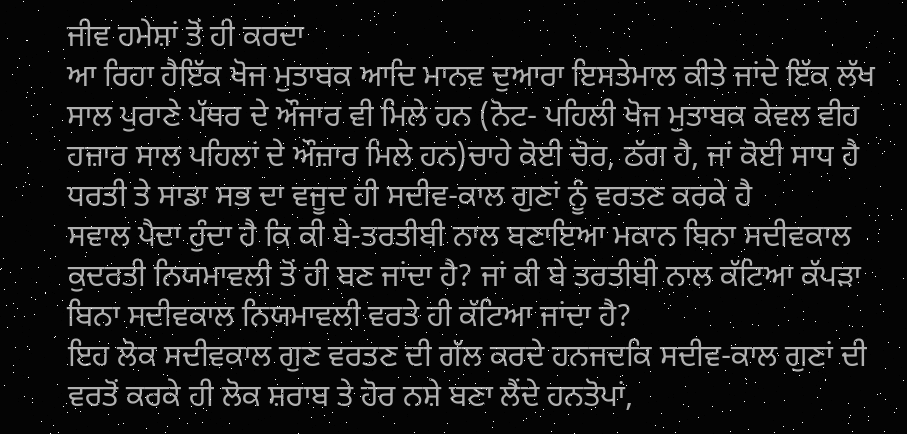ਜੀਵ ਹਮੇਸ਼ਾਂ ਤੋਂ ਹੀ ਕਰਦਾ
ਆ ਰਿਹਾ ਹੈਇੱਕ ਖੋਜ ਮੁਤਾਬਕ ਆਦਿ ਮਾਨਵ ਦੁਆਰਾ ਇਸਤੇਮਾਲ ਕੀਤੇ ਜਾਂਦੇ ਇੱਕ ਲੱਖ ਸਾਲ ਪੁਰਾਣੇ ਪੱਥਰ ਦੇ ਔਜਾਰ ਵੀ ਮਿਲੇ ਹਨ (ਨੋਟ- ਪਹਿਲੀ ਖੋਜ ਮੁਤਾਬਕ ਕੇਵਲ ਵੀਹ ਹਜ਼ਾਰ ਸਾਲ ਪਹਿਲਾਂ ਦੇ ਔਜ਼ਾਰ ਮਿਲੇ ਹਨ)ਚਾਹੇ ਕੋਈ ਚੋਰ, ਠੱਗ ਹੈ, ਜਾਂ ਕੋਈ ਸਾਧ ਹੈ ਧਰਤੀ ਤੇ ਸਾਡਾ ਸਭ ਦਾ ਵਜੂਦ ਹੀ ਸਦੀਵ-ਕਾਲ ਗੁਣਾਂ ਨੂੰ ਵਰਤਣ ਕਰਕੇ ਹੈ
ਸਵਾਲ ਪੈਦਾ ਹੁੰਦਾ ਹੈ ਕਿ ਕੀ ਬੇ-ਤਰਤੀਬੀ ਨਾਲ ਬਣਾਇਆ ਮਕਾਨ ਬਿਨਾ ਸਦੀਵਕਾਲ ਕੁਦਰਤੀ ਨਿਯਮਾਵਲੀ ਤੋਂ ਹੀ ਬਣ ਜਾਂਦਾ ਹੈ? ਜਾਂ ਕੀ ਬੇ ਤਰਤੀਬੀ ਨਾਲ ਕੱਟਿਆ ਕੱਪੜਾ ਬਿਨਾ ਸਦੀਵਕਾਲ ਨਿਯਮਾਵਲੀ ਵਰਤੇ ਹੀ ਕੱਟਿਆ ਜਾਂਦਾ ਹੈ?
ਇਹ ਲੋਕ ਸਦੀਵਕਾਲ ਗੁਣ ਵਰਤਣ ਦੀ ਗੱਲ ਕਰਦੇ ਹਨਜਦਕਿ ਸਦੀਵ-ਕਾਲ ਗੁਣਾਂ ਦੀ ਵਰਤੋਂ ਕਰਕੇ ਹੀ ਲੋਕ ਸ਼ਰਾਬ ਤੇ ਹੋਰ ਨਸ਼ੇ ਬਣਾ ਲੈਂਦੇ ਹਨਤੋਪਾਂ,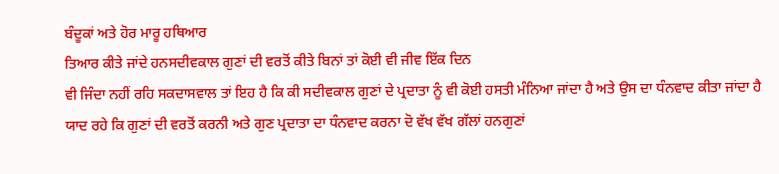ਬੰਦੂਕਾਂ ਅਤੇ ਹੋਰ ਮਾਰੂ ਹਥਿਆਰ
ਤਿਆਰ ਕੀਤੇ ਜਾਂਦੇ ਹਨਸਦੀਵਕਾਲ ਗੁਣਾਂ ਦੀ ਵਰਤੋਂ ਕੀਤੇ ਬਿਨਾਂ ਤਾਂ ਕੋਈ ਵੀ ਜੀਵ ਇੱਕ ਦਿਨ
ਵੀ ਜਿੰਦਾ ਨਹੀਂ ਰਹਿ ਸਕਦਾਸਵਾਲ ਤਾਂ ਇਹ ਹੈ ਕਿ ਕੀ ਸਦੀਵਕਾਲ ਗੁਣਾਂ ਦੇ ਪ੍ਰਦਾਤਾ ਨੂੰ ਵੀ ਕੋਈ ਹਸਤੀ ਮੰਨਿਆ ਜਾਂਦਾ ਹੈ ਅਤੇ ਉਸ ਦਾ ਧੰਨਵਾਦ ਕੀਤਾ ਜਾਂਦਾ ਹੈ
ਯਾਦ ਰਹੇ ਕਿ ਗੁਣਾਂ ਦੀ ਵਰਤੋਂ ਕਰਨੀ ਅਤੇ ਗੁਣ ਪ੍ਰਦਾਤਾ ਦਾ ਧੰਨਵਾਦ ਕਰਨਾ ਦੋ ਵੱਖ ਵੱਖ ਗੱਲਾਂ ਹਨਗੁਣਾਂ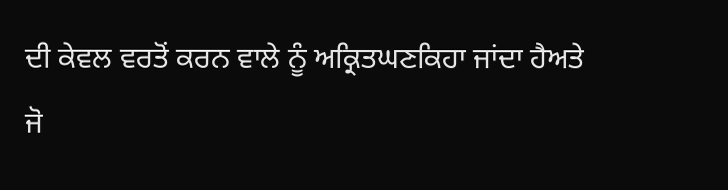ਦੀ ਕੇਵਲ ਵਰਤੋਂ ਕਰਨ ਵਾਲੇ ਨੂੰ ਅਕ੍ਰਿਤਘਣਕਿਹਾ ਜਾਂਦਾ ਹੈਅਤੇ
ਜੋ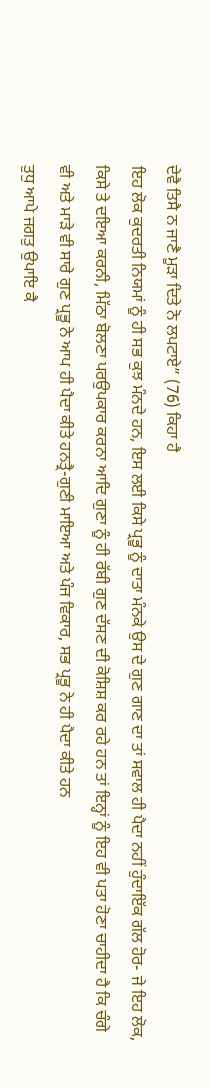ਦੇਵੈ ਤਿਸੈ ਨ ਜਾਣੈ ਮੂੜਾ ਦਿਤੇ ਨੋ ਲਪਟਾਏ” (76) ਕਿਹਾ ਹੈ
ਇਹ ਲੋਕ ਕੁਦਰਤੀ ਨਿਯਮਾਂ ਨੂੰ ਹੀ ਸਭ ਕੁਝ ਮੰਨਦੇ ਹਨ, ਇਸ ਲਈ ਕਿਸੇ ਪ੍ਰਭੂ ਨੂੰ ਦਾਤਾ ਮੰਨਕੇ ਉਸ ਦੇ ਗੁਣ ਗਾਣ ਦਾ ਤਾਂ ਸਵਾਲ ਹੀ ਪੈਦਾ ਨਹੀਂ ਹੁੰਦਾਇੱਕ ਗੱਲ ਹੋਰ- ਜੇ ਇਹ ਲੋਕ, ਕਿਸੇ ਤੇ ਦਇਆ ਕਰਨੀ, ਮਿੱਠਾ ਬੋਲਣਾ ਪਰਉਪਕਾਰ ਕਰਨਾ ਆਦਿ ਗੁਣਾ ਨੂੰ ਹੀ ਰੱਬੀ ਗੁਣ ਦੱਸਣ ਦੀ ਕੋਸ਼ਿਸ਼ ਕਰ ਰਹੇ ਹਨ ਤਾਂ ਇਨ੍ਹਾਂ ਨੂੰ ਇਹ ਵੀ ਪਤਾ ਹੋਣਾ ਚਾਹੀਦਾ ਹੈ ਕਿ ਚੰਗੇ ਵੀ ਅਤੇ ਮਾੜੇ ਵੀ ਸਾਰੇ ਗੁਣ ਪ੍ਰਭੂ ਨੇ ਆਪ ਹੀ ਪੈਦਾ ਕੀਤੇ ਹਨਤ੍ਰੈ-ਗੁਣੀ ਮਾਇਆ ਅਤੇ ਪੰਜ ਵਿਕਾਰ, ਸਭ ਪ੍ਰਭੂ ਨੇ ਹੀ ਪੈਦਾ ਕੀਤੇ ਹਨ
ਤੁਧੁ ਆਪੇ ਜਗਤੁ ਉਪਾਇ ਕੈ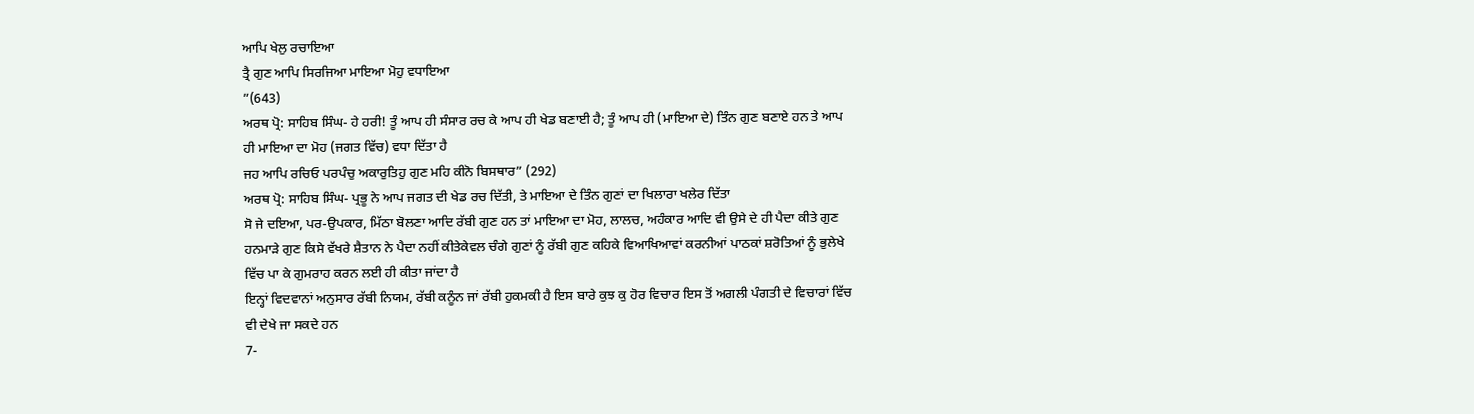ਆਪਿ ਖੇਲੁ ਰਚਾਇਆ
ਤ੍ਰੈ ਗੁਣ ਆਪਿ ਸਿਰਜਿਆ ਮਾਇਆ ਮੋਹੁ ਵਧਾਇਆ
”(643)
ਅਰਥ ਪ੍ਰੋ: ਸਾਹਿਬ ਸਿੰਘ- ਹੇ ਹਰੀ! ਤੂੰ ਆਪ ਹੀ ਸੰਸਾਰ ਰਚ ਕੇ ਆਪ ਹੀ ਖੇਡ ਬਣਾਈ ਹੈ; ਤੂੰ ਆਪ ਹੀ (ਮਾਇਆ ਦੇ) ਤਿੰਨ ਗੁਣ ਬਣਾਏ ਹਨ ਤੇ ਆਪ ਹੀ ਮਾਇਆ ਦਾ ਮੋਹ (ਜਗਤ ਵਿੱਚ) ਵਧਾ ਦਿੱਤਾ ਹੈ
ਜਹ ਆਪਿ ਰਚਿਓ ਪਰਪੰਚੁ ਅਕਾਰੁਤਿਹੁ ਗੁਣ ਮਹਿ ਕੀਨੋ ਬਿਸਥਾਰ” (292)
ਅਰਥ ਪ੍ਰੋ: ਸਾਹਿਬ ਸਿੰਘ- ਪ੍ਰਭੂ ਨੇ ਆਪ ਜਗਤ ਦੀ ਖੇਡ ਰਚ ਦਿੱਤੀ, ਤੇ ਮਾਇਆ ਦੇ ਤਿੰਨ ਗੁਣਾਂ ਦਾ ਖਿਲਾਰਾ ਖਲੇਰ ਦਿੱਤਾ
ਸੋ ਜੇ ਦਇਆ, ਪਰ-ਉਪਕਾਰ, ਮਿੱਠਾ ਬੋਲਣਾ ਆਦਿ ਰੱਬੀ ਗੁਣ ਹਨ ਤਾਂ ਮਾਇਆ ਦਾ ਮੋਹ, ਲਾਲਚ, ਅਹੰਕਾਰ ਆਦਿ ਵੀ ਉਸੇ ਦੇ ਹੀ ਪੈਦਾ ਕੀਤੇ ਗੁਣ ਹਨਮਾੜੇ ਗੁਣ ਕਿਸੇ ਵੱਖਰੇ ਸ਼ੈਤਾਨ ਨੇ ਪੈਦਾ ਨਹੀਂ ਕੀਤੇਕੇਵਲ ਚੰਗੇ ਗੁਣਾਂ ਨੂੰ ਰੱਬੀ ਗੁਣ ਕਹਿਕੇ ਵਿਆਖਿਆਵਾਂ ਕਰਨੀਆਂ ਪਾਠਕਾਂ ਸ਼ਰੋਤਿਆਂ ਨੂੰ ਭੁਲੇਖੇ ਵਿੱਚ ਪਾ ਕੇ ਗੁਮਰਾਹ ਕਰਨ ਲਈ ਹੀ ਕੀਤਾ ਜਾਂਦਾ ਹੈ
ਇਨ੍ਹਾਂ ਵਿਦਵਾਨਾਂ ਅਨੁਸਾਰ ਰੱਬੀ ਨਿਯਮ, ਰੱਬੀ ਕਨੂੰਨ ਜਾਂ ਰੱਬੀ ਹੁਕਮਕੀ ਹੈ ਇਸ ਬਾਰੇ ਕੁਝ ਕੁ ਹੋਰ ਵਿਚਾਰ ਇਸ ਤੋਂ ਅਗਲੀ ਪੰਗਤੀ ਦੇ ਵਿਚਾਰਾਂ ਵਿੱਚ ਵੀ ਦੇਖੇ ਜਾ ਸਕਦੇ ਹਨ
7-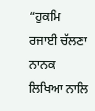“ਹੁਕਮਿ ਰਜਾਈ ਚੱਲਣਾ ਨਾਨਕ ਲਿਖਿਆ ਨਾਲਿ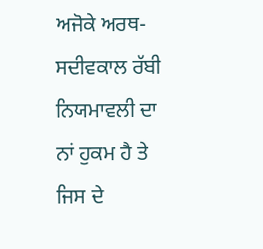ਅਜੋਕੇ ਅਰਥ- ਸਦੀਵਕਾਲ ਰੱਬੀ ਨਿਯਮਾਵਲੀ ਦਾ ਨਾਂ ਹੁਕਮ ਹੈ ਤੇ ਜਿਸ ਦੇ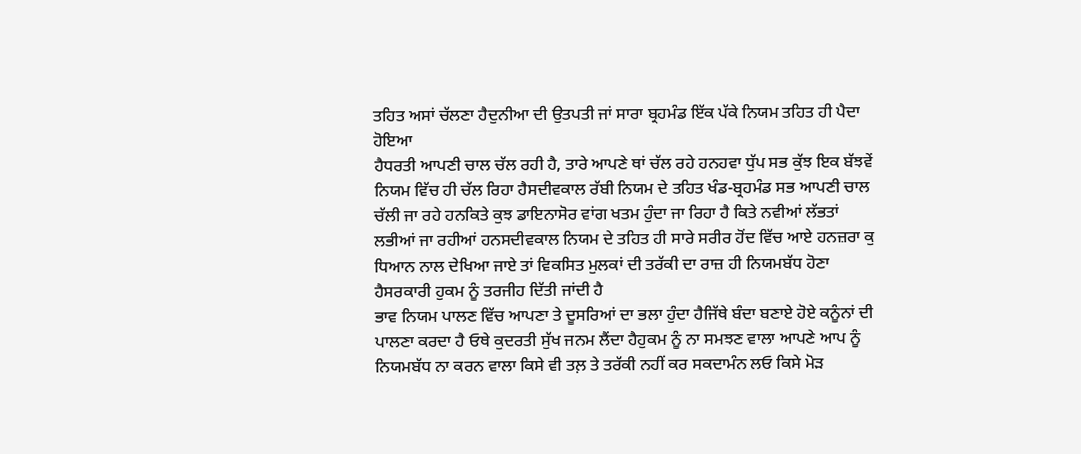ਤਹਿਤ ਅਸਾਂ ਚੱਲਣਾ ਹੈਦੁਨੀਆ ਦੀ ਉਤਪਤੀ ਜਾਂ ਸਾਰਾ ਬ੍ਰਹਮੰਡ ਇੱਕ ਪੱਕੇ ਨਿਯਮ ਤਹਿਤ ਹੀ ਪੈਦਾ ਹੋਇਆ
ਹੈਧਰਤੀ ਆਪਣੀ ਚਾਲ ਚੱਲ ਰਹੀ ਹੈ, ਤਾਰੇ ਆਪਣੇ ਥਾਂ ਚੱਲ ਰਹੇ ਹਨਹਵਾ ਧੁੱਪ ਸਭ ਕੁੱਝ ਇਕ ਬੱਝਵੇਂ ਨਿਯਮ ਵਿੱਚ ਹੀ ਚੱਲ ਰਿਹਾ ਹੈਸਦੀਵਕਾਲ ਰੱਬੀ ਨਿਯਮ ਦੇ ਤਹਿਤ ਖੰਡ-ਬ੍ਰਹਮੰਡ ਸਭ ਆਪਣੀ ਚਾਲ ਚੱਲੀ ਜਾ ਰਹੇ ਹਨਕਿਤੇ ਕੁਝ ਡਾਇਨਾਸੋਰ ਵਾਂਗ ਖਤਮ ਹੁੰਦਾ ਜਾ ਰਿਹਾ ਹੈ ਕਿਤੇ ਨਵੀਆਂ ਲੱਭਤਾਂ ਲਭੀਆਂ ਜਾ ਰਹੀਆਂ ਹਨਸਦੀਵਕਾਲ ਨਿਯਮ ਦੇ ਤਹਿਤ ਹੀ ਸਾਰੇ ਸਰੀਰ ਹੋਂਦ ਵਿੱਚ ਆਏ ਹਨਜ਼ਰਾ ਕੁ ਧਿਆਨ ਨਾਲ ਦੇਖਿਆ ਜਾਏ ਤਾਂ ਵਿਕਸਿਤ ਮੁਲਕਾਂ ਦੀ ਤਰੱਕੀ ਦਾ ਰਾਜ਼ ਹੀ ਨਿਯਮਬੱਧ ਹੋਣਾ ਹੈਸਰਕਾਰੀ ਹੁਕਮ ਨੂੰ ਤਰਜੀਹ ਦਿੱਤੀ ਜਾਂਦੀ ਹੈ
ਭਾਵ ਨਿਯਮ ਪਾਲਣ ਵਿੱਚ ਆਪਣਾ ਤੇ ਦੂਸਰਿਆਂ ਦਾ ਭਲਾ ਹੁੰਦਾ ਹੈਜਿੱਥੇ ਬੰਦਾ ਬਣਾਏ ਹੋਏ ਕਨੂੰਨਾਂ ਦੀ ਪਾਲਣਾ ਕਰਦਾ ਹੈ ਓਥੇ ਕੁਦਰਤੀ ਸੁੱਖ ਜਨਮ ਲੈਂਦਾ ਹੈਹੁਕਮ ਨੂੰ ਨਾ ਸਮਝਣ ਵਾਲਾ ਆਪਣੇ ਆਪ ਨੂੰ ਨਿਯਮਬੱਧ ਨਾ ਕਰਨ ਵਾਲਾ ਕਿਸੇ ਵੀ ਤਲ਼ ਤੇ ਤਰੱਕੀ ਨਹੀਂ ਕਰ ਸਕਦਾਮੰਨ ਲਓ ਕਿਸੇ ਮੋੜ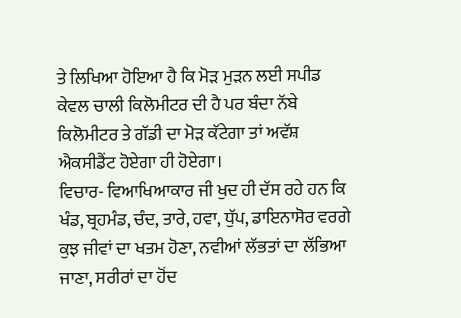ਤੇ ਲਿਖਿਆ ਹੋਇਆ ਹੈ ਕਿ ਮੋੜ ਮੁੜਨ ਲਈ ਸਪੀਡ ਕੇਵਲ ਚਾਲੀ ਕਿਲੋਮੀਟਰ ਦੀ ਹੈ ਪਰ ਬੰਦਾ ਨੱਬੇ ਕਿਲੋਮੀਟਰ ਤੇ ਗੱਡੀ ਦਾ ਮੋੜ ਕੱਟੇਗਾ ਤਾਂ ਅਵੱਸ਼ ਐਕਸੀਡੈਂਟ ਹੋਏਗਾ ਹੀ ਹੋਏਗਾ।
ਵਿਚਾਰ- ਵਿਆਖਿਆਕਾਰ ਜੀ ਖੁਦ ਹੀ ਦੱਸ ਰਹੇ ਹਨ ਕਿ ਖੰਡ, ਬ੍ਰਹਮੰਡ, ਚੰਦ, ਤਾਰੇ, ਹਵਾ, ਧੁੱਪ, ਡਾਇਨਾਸੋਰ ਵਰਗੇ ਕੁਝ ਜੀਵਾਂ ਦਾ ਖਤਮ ਹੋਣਾ, ਨਵੀਆਂ ਲੱਭਤਾਂ ਦਾ ਲੱਭਿਆ ਜਾਣਾ, ਸਰੀਰਾਂ ਦਾ ਹੋਂਦ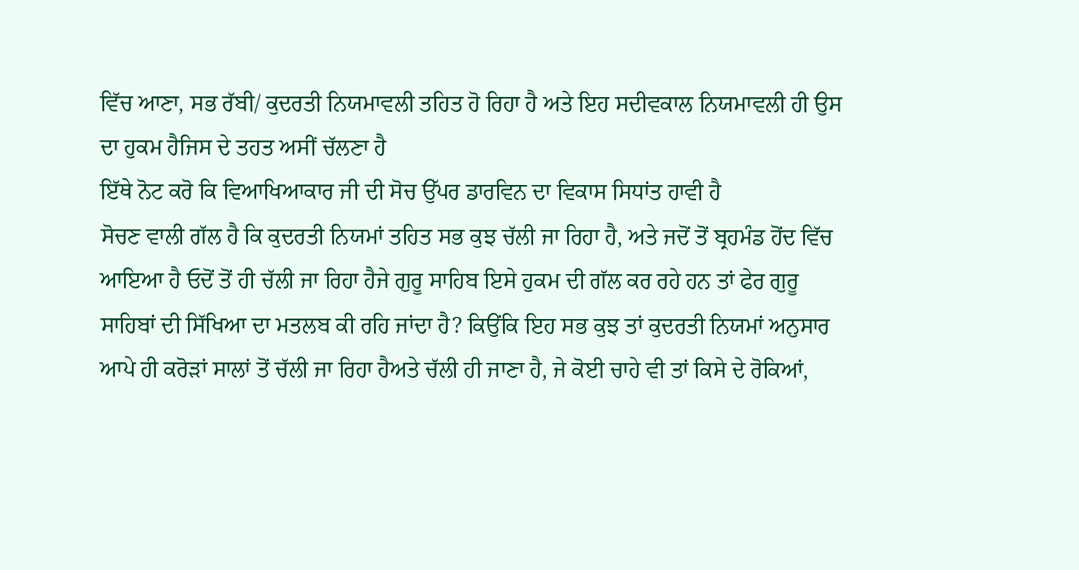ਵਿੱਚ ਆਣਾ, ਸਭ ਰੱਬੀ/ ਕੁਦਰਤੀ ਨਿਯਮਾਵਲੀ ਤਹਿਤ ਹੋ ਰਿਹਾ ਹੈ ਅਤੇ ਇਹ ਸਦੀਵਕਾਲ ਨਿਯਮਾਵਲੀ ਹੀ ਉਸ ਦਾ ਹੁਕਮ ਹੈਜਿਸ ਦੇ ਤਹਤ ਅਸੀਂ ਚੱਲਣਾ ਹੈ
ਇੱਥੇ ਨੋਟ ਕਰੋ ਕਿ ਵਿਆਖਿਆਕਾਰ ਜੀ ਦੀ ਸੋਚ ਉੱਪਰ ਡਾਰਵਿਨ ਦਾ ਵਿਕਾਸ ਸਿਧਾਂਤ ਹਾਵੀ ਹੈ
ਸੋਚਣ ਵਾਲੀ ਗੱਲ ਹੈ ਕਿ ਕੁਦਰਤੀ ਨਿਯਮਾਂ ਤਹਿਤ ਸਭ ਕੁਝ ਚੱਲੀ ਜਾ ਰਿਹਾ ਹੈ, ਅਤੇ ਜਦੋਂ ਤੋਂ ਬ੍ਰਹਮੰਡ ਹੋਂਦ ਵਿੱਚ ਆਇਆ ਹੈ ਓਦੋਂ ਤੋਂ ਹੀ ਚੱਲੀ ਜਾ ਰਿਹਾ ਹੈਜੇ ਗੁਰੂ ਸਾਹਿਬ ਇਸੇ ਹੁਕਮ ਦੀ ਗੱਲ ਕਰ ਰਹੇ ਹਨ ਤਾਂ ਫੇਰ ਗੁਰੂ ਸਾਹਿਬਾਂ ਦੀ ਸਿੱਖਿਆ ਦਾ ਮਤਲਬ ਕੀ ਰਹਿ ਜਾਂਦਾ ਹੈ? ਕਿਉਂਕਿ ਇਹ ਸਭ ਕੁਝ ਤਾਂ ਕੁਦਰਤੀ ਨਿਯਮਾਂ ਅਨੁਸਾਰ ਆਪੇ ਹੀ ਕਰੋੜਾਂ ਸਾਲਾਂ ਤੋਂ ਚੱਲੀ ਜਾ ਰਿਹਾ ਹੈਅਤੇ ਚੱਲੀ ਹੀ ਜਾਣਾ ਹੈ, ਜੇ ਕੋਈ ਚਾਹੇ ਵੀ ਤਾਂ ਕਿਸੇ ਦੇ ਰੋਕਿਆਂ,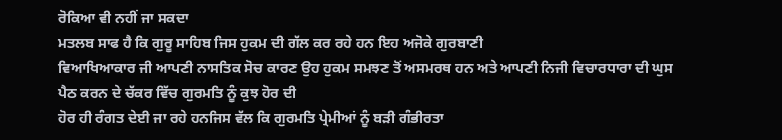ਰੋਕਿਆ ਵੀ ਨਹੀਂ ਜਾ ਸਕਦਾ
ਮਤਲਬ ਸਾਫ ਹੈ ਕਿ ਗੁਰੂ ਸਾਹਿਬ ਜਿਸ ਹੁਕਮ ਦੀ ਗੱਲ ਕਰ ਰਹੇ ਹਨ ਇਹ ਅਜੋਕੇ ਗੁਰਬਾਣੀ
ਵਿਆਖਿਆਕਾਰ ਜੀ ਆਪਣੀ ਨਾਸਤਿਕ ਸੋਚ ਕਾਰਣ ਉਹ ਹੁਕਮ ਸਮਝਣ ਤੋਂ ਅਸਮਰਥ ਹਨ ਅਤੇ ਆਪਣੀ ਨਿਜੀ ਵਿਚਾਰਧਾਰਾ ਦੀ ਘੁਸ ਪੈਠ ਕਰਨ ਦੇ ਚੱਕਰ ਵਿੱਚ ਗੁਰਮਤਿ ਨੂੰ ਕੁਝ ਹੋਰ ਦੀ
ਹੋਰ ਹੀ ਰੰਗਤ ਦੇਈ ਜਾ ਰਹੇ ਹਨਜਿਸ ਵੱਲ ਕਿ ਗੁਰਮਤਿ ਪ੍ਰੇਮੀਆਂ ਨੂੰ ਬੜੀ ਗੰਭੀਰਤਾ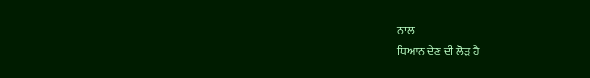ਨਾਲ
ਧਿਆਨ ਦੇਣ ਦੀ ਲੋੜ ਹੈ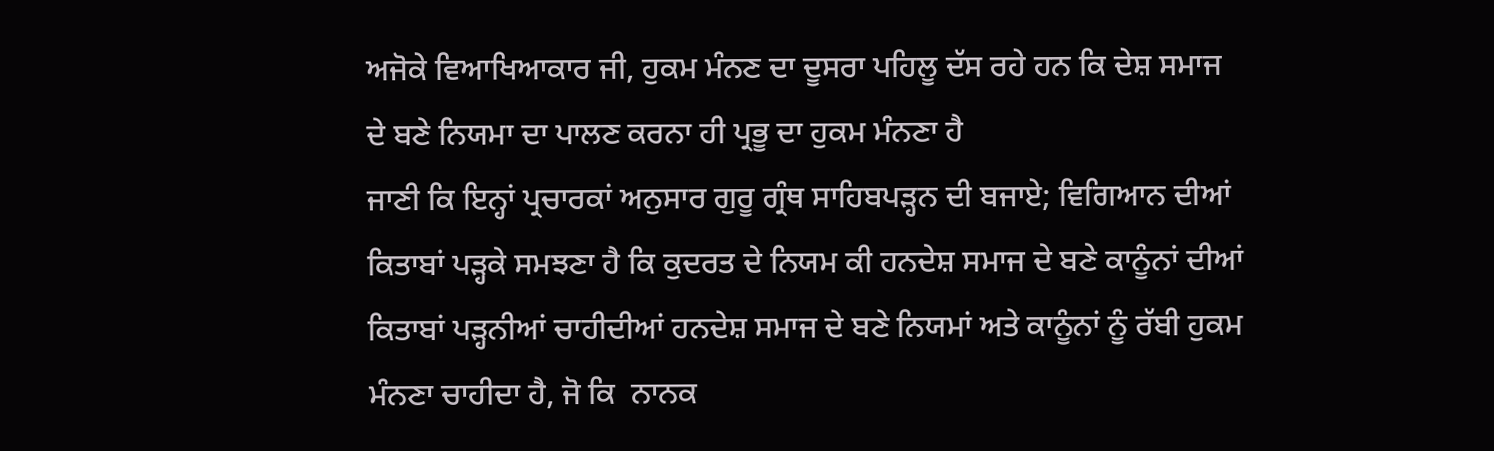ਅਜੋਕੇ ਵਿਆਖਿਆਕਾਰ ਜੀ, ਹੁਕਮ ਮੰਨਣ ਦਾ ਦੂਸਰਾ ਪਹਿਲੂ ਦੱਸ ਰਹੇ ਹਨ ਕਿ ਦੇਸ਼ ਸਮਾਜ
ਦੇ ਬਣੇ ਨਿਯਮਾ ਦਾ ਪਾਲਣ ਕਰਨਾ ਹੀ ਪ੍ਰਭੂ ਦਾ ਹੁਕਮ ਮੰਨਣਾ ਹੈ
ਜਾਣੀ ਕਿ ਇਨ੍ਹਾਂ ਪ੍ਰਚਾਰਕਾਂ ਅਨੁਸਾਰ ਗੁਰੂ ਗ੍ਰੰਥ ਸਾਹਿਬਪੜ੍ਹਨ ਦੀ ਬਜਾਏ; ਵਿਗਿਆਨ ਦੀਆਂ ਕਿਤਾਬਾਂ ਪੜ੍ਹਕੇ ਸਮਝਣਾ ਹੈ ਕਿ ਕੁਦਰਤ ਦੇ ਨਿਯਮ ਕੀ ਹਨਦੇਸ਼ ਸਮਾਜ ਦੇ ਬਣੇ ਕਾਨੂੰਨਾਂ ਦੀਆਂ ਕਿਤਾਬਾਂ ਪੜ੍ਹਨੀਆਂ ਚਾਹੀਦੀਆਂ ਹਨਦੇਸ਼ ਸਮਾਜ ਦੇ ਬਣੇ ਨਿਯਮਾਂ ਅਤੇ ਕਾਨੂੰਨਾਂ ਨੂੰ ਰੱਬੀ ਹੁਕਮ ਮੰਨਣਾ ਚਾਹੀਦਾ ਹੈ, ਜੋ ਕਿ  ਨਾਨਕ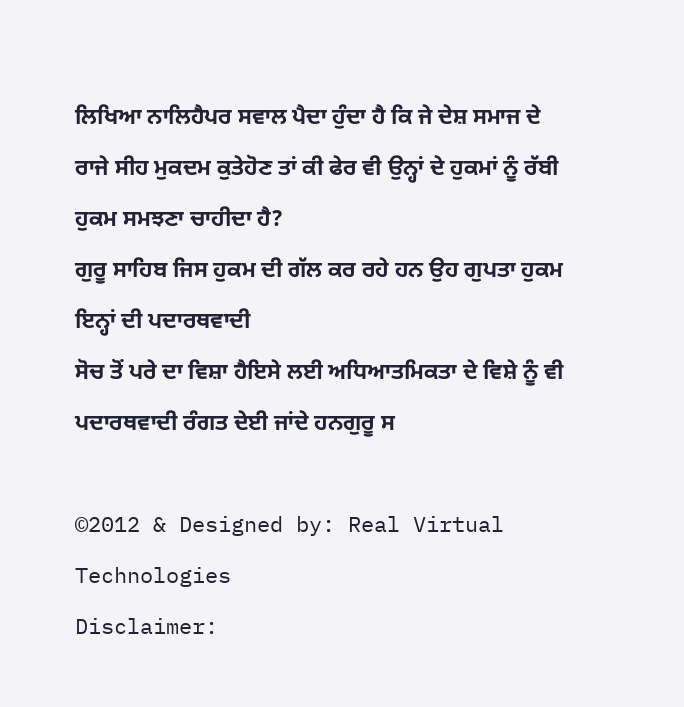ਲਿਖਿਆ ਨਾਲਿਹੈਪਰ ਸਵਾਲ ਪੈਦਾ ਹੁੰਦਾ ਹੈ ਕਿ ਜੇ ਦੇਸ਼ ਸਮਾਜ ਦੇ ਰਾਜੇ ਸੀਹ ਮੁਕਦਮ ਕੁਤੇਹੋਣ ਤਾਂ ਕੀ ਫੇਰ ਵੀ ਉਨ੍ਹਾਂ ਦੇ ਹੁਕਮਾਂ ਨੂੰ ਰੱਬੀ ਹੁਕਮ ਸਮਝਣਾ ਚਾਹੀਦਾ ਹੈ?
ਗੁਰੂ ਸਾਹਿਬ ਜਿਸ ਹੁਕਮ ਦੀ ਗੱਲ ਕਰ ਰਹੇ ਹਨ ਉਹ ਗੁਪਤਾ ਹੁਕਮ ਇਨ੍ਹਾਂ ਦੀ ਪਦਾਰਥਵਾਦੀ
ਸੋਚ ਤੋਂ ਪਰੇ ਦਾ ਵਿਸ਼ਾ ਹੈਇਸੇ ਲਈ ਅਧਿਆਤਮਿਕਤਾ ਦੇ ਵਿਸ਼ੇ ਨੂੰ ਵੀ ਪਦਾਰਥਵਾਦੀ ਰੰਗਤ ਦੇਈ ਜਾਂਦੇ ਹਨਗੁਰੂ ਸ

©2012 & Designed by: Real Virtual Technologies
Disclaimer: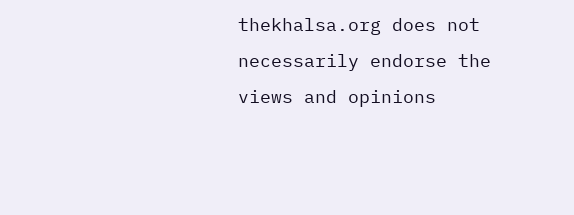thekhalsa.org does not necessarily endorse the views and opinions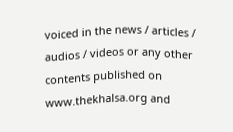voiced in the news / articles / audios / videos or any other contents published on www.thekhalsa.org and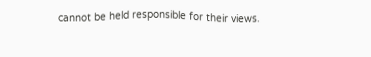cannot be held responsible for their views.